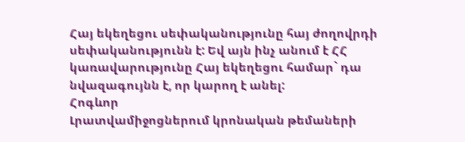Հայ եկեղեցու սեփականությունը հայ ժողովրդի սեփականությունն է: Եվ այն ինչ անում է ՀՀ կառավարությունը Հայ եկեղեցու համար` դա նվազագույնն է, որ կարող է անել:
Հոգևոր
Լրատվամիջոցներում կրոնական թեմաների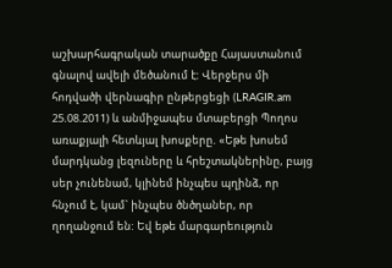աշխարհագրական տարածքը Հայաստանում գնալով ավելի մեծանում է: Վերջերս մի հոդվածի վերնագիր ընթերցեցի (LRAGIR.am 25.08.2011) և անմիջապես մտաբերցի Պողոս առաքյալի հետևյալ խոսքերը. «Եթե խոսեմ մարդկանց լեզուները և հրեշտակներինը, բայց սեր չունենամ, կլինեմ ինչպես պղինձ, որ հնչում է, կամ` ինչպես ծնծղաներ, որ ղողանջում են: Եվ եթե մարգարեություն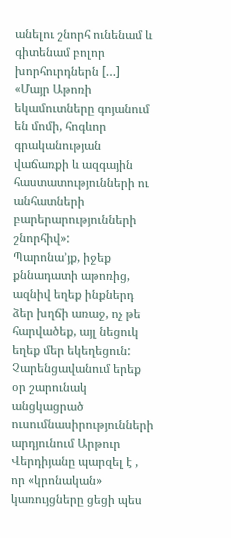անելու շնորհ ունենամ և գիտենամ բոլոր խորհուրդներն […]
«Մայր Աթոռի եկամուտները գոյանում են մոմի, հոգևոր գրականության վաճառքի և ազգային հաստատությունների ու անհատների բարերարությունների շնորհիվ»:
Պարոնա’յք, իջեք քննադատի աթոռից, ազնիվ եղեք ինքներդ ձեր խղճի առաջ, ոչ թե հարվածեք, այլ նեցուկ եղեք մեր եկեղեցուն:
Չարենցավանում երեք օր շարունակ անցկացրած ուսումնասիրությունների արդյունում Արթուր Վերդիյանը պարզել է , որ «կրոնական» կառույցները ցեցի պես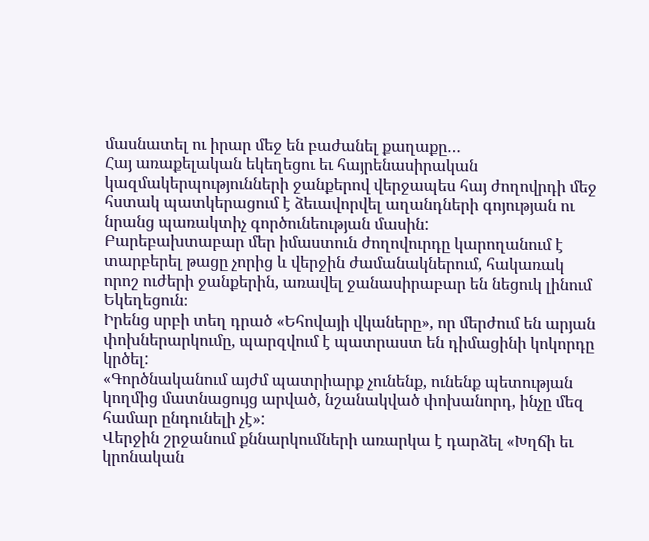մասնատել ու իրար մեջ են բաժանել քաղաքը…
Հայ առաքելական եկեղեցու եւ հայրենասիրական կազմակերպությունների ջանքերով վերջապես հայ ժողովրդի մեջ հստակ պատկերացում է ձեւավորվել աղանդների գոյության ու նրանց պառակտիչ գործունեության մասին:
Բարեբախտաբար մեր իմաստուն ժողովուրդը կարողանում է տարբերել թացը չորից և վերջին ժամանակներում, հակառակ որոշ ուժերի ջանքերին, առավել ջանասիրաբար են նեցուկ լինում Եկեղեցուն։
Իրենց սրբի տեղ դրած «Եհովայի վկաները», որ մերժում են արյան փոխներարկումը, պարզվում է պատրաստ են դիմացինի կոկորդը կրծել:
«Գործնականում այժմ պատրիարք չունենք, ունենք պետության կողմից մատնացույց արված, նշանակված փոխանորդ, ինչը մեզ համար ընդունելի չէ»:
Վերջին շրջանում քննարկումների առարկա է դարձել «Խղճի եւ կրոնական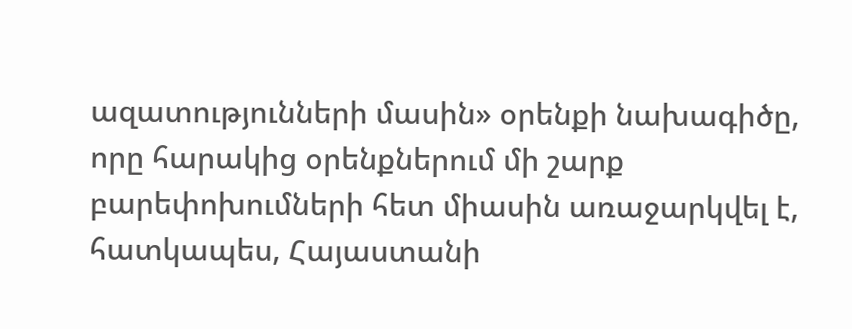ազատությունների մասին» օրենքի նախագիծը, որը հարակից օրենքներում մի շարք բարեփոխումների հետ միասին առաջարկվել է, հատկապես, Հայաստանի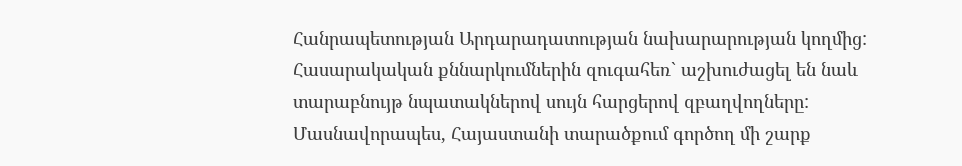Հանրապետության Արդարադատության նախարարության կողմից: Հասարակական քննարկումներին զուգահեռ` աշխուժացել են նաև տարաբնույթ նպատակներով սույն հարցերով զբաղվողները: Մասնավորապես, Հայաստանի տարածքում գործող մի շարք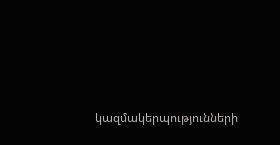կազմակերպությունների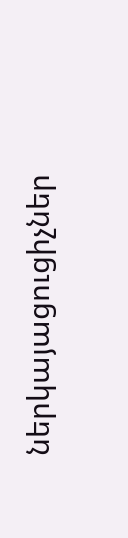ներկայացուցիչներ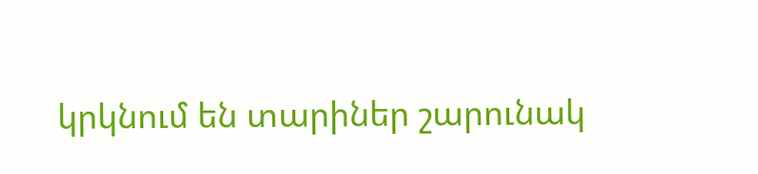կրկնում են տարիներ շարունակ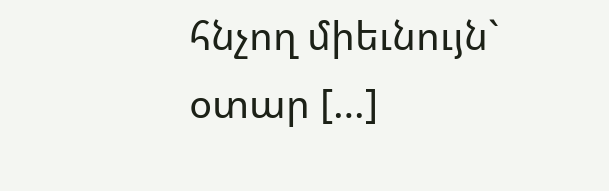հնչող միեւնույն` օտար […]